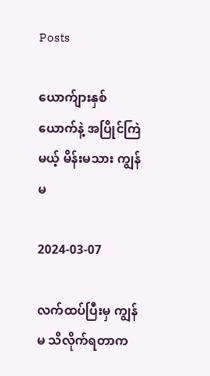Posts

ယောက်ျားနှစ်ယောက်နဲ့ အပြိုင်ကြဲမယ့် မိန်းမသား ကျွန်မ

2024-03-07

လက်ထပ်ပြီးမှ ကျွန်မ သိလိုက်ရတာက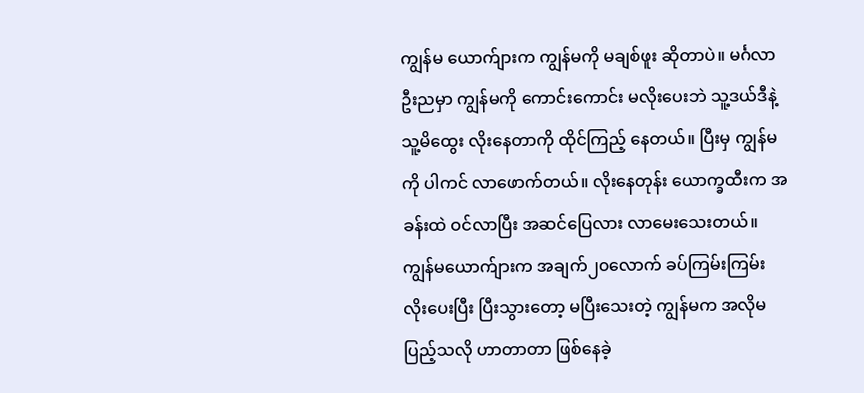ကျွန်မ ယောက်ျားက ကျွန်မကို မချစ်ဖူး ဆိုတာပဲ။ မင်္ဂလာဦးညမှာ ကျွန်မကို ကောင်းကောင်း မလိုးပေးဘဲ သူ့ဒယ်ဒီနဲ့ သူ့မိထွေး လိုးနေတာကို ထိုင်ကြည့် နေတယ်။ ပြီးမှ ကျွန်မကို ပါကင် လာဖောက်တယ်။ လိုးနေတုန်း ယောက္ခထီးက အခန်းထဲ ဝင်လာပြီး အဆင်ပြေလား လာမေးသေးတယ်။ ကျွန်မယောက်ျားက အချက်၂၀လောက် ခပ်ကြမ်းကြမ်း လိုးပေးပြီး ပြီးသွားတော့ မပြီးသေးတဲ့ ကျွန်မက အလိုမပြည့်သလို ဟာတာတာ ဖြစ်နေခဲ့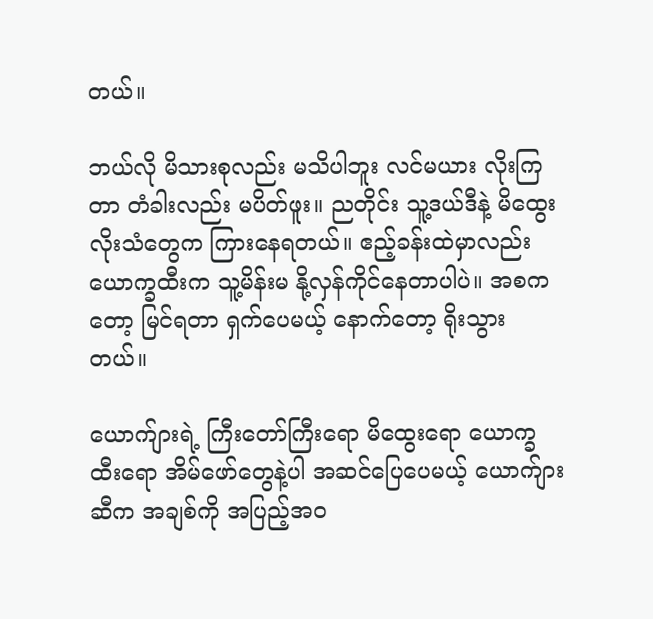တယ်။

ဘယ်လို မိသားစုလည်း မသိပါဘူး လင်မယား လိုးကြတာ တံခါးလည်း မပိတ်ဖူး။ ညတိုင်း သူ့ဒယ်ဒီနဲ့ မိထွေး လိုးသံတွေက ကြားနေရတယ်။ ဧည့်ခန်းထဲမှာလည်း ယောက္ခထီးက သူ့မိန်းမ နို့လှန်ကိုင်နေတာပါပဲ။ အစကတော့ မြင်ရတာ ရှက်ပေမယ့် နောက်တော့ ရိုးသွားတယ်။

ယောက်ျားရဲ့ ကြီးတော်ကြီးရော မိထွေးရော ယောက္ခထီးရော အိမ်ဖော်တွေနဲ့ပါ အဆင်ပြေပေမယ့် ယောက်ျားဆီက အချစ်ကို အပြည့်အဝ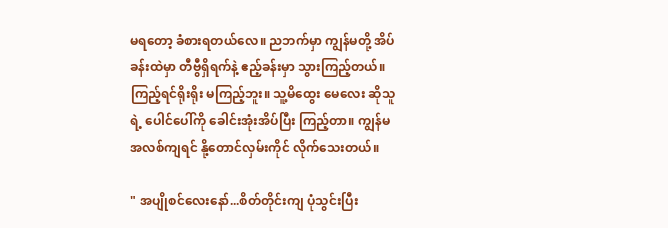မရတော့ ခံစားရတယ်လေ။ ညဘက်မှာ ကျွန်မတို့ အိပ်ခန်းထဲမှာ တီဗွီရှိရက်နဲ့ ဧည့်ခန်းမှာ သွားကြည့်တယ်။ ကြည့်ရင်ရိုးရိုး မကြည့်ဘူး။ သူ့မိထွေး မေလေး ဆိုသူရဲ့ ပေါင်ပေါ်ကို ခေါင်းအုံးအိပ်ပြီး ကြည့်တာ။ ကျွန်မ အလစ်ကျရင် နို့တောင်လှမ်းကိုင် လိုက်သေးတယ်။

" အပျိုစင်လေးနော်...စိတ်တိုင်းကျ ပုံသွင်းပြီး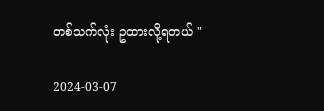တစ်သက်လုံး ဥထားလို့ရတယ် "

2024-03-07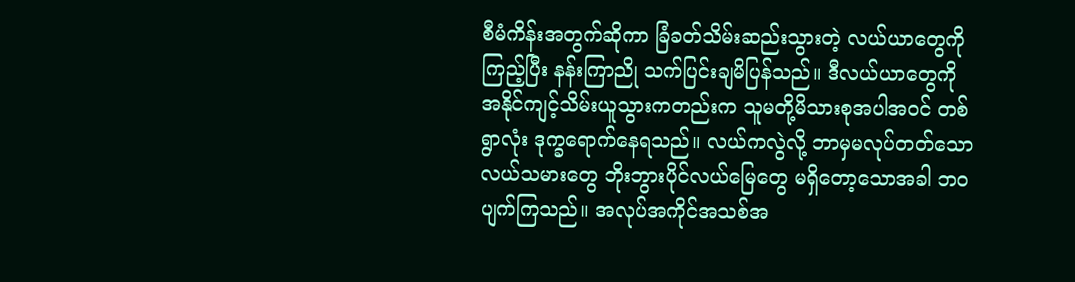စီမံကိန်းအတွက်ဆိုကာ ခြံခတ်သိမ်းဆည်းသွားတဲ့ လယ်ယာတွေကို ကြည့်ပြီး နန်းကြာညို သက်ပြင်းချမိပြန်သည်။ ဒီလယ်ယာတွေကို အနိုင်ကျင့်သိမ်းယူသွားကတည်းက သူမတို့မိသားစုအပါအဝင် တစ်ရွာလုံး ဒုက္ခရောက်နေရသည်။ လယ်ကလွဲလို့ ဘာမှမလုပ်တတ်သော လယ်သမားတွေ ဘိုးဘွားပိုင်လယ်မြေတွေ မရှိတော့သောအခါ ဘဝပျက်ကြသည်။ အလုပ်အကိုင်အသစ်အ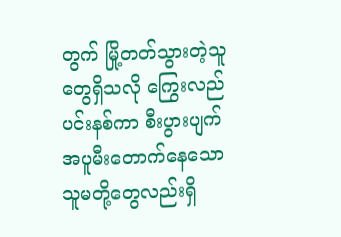တွက် မြို့တတ်သွားတဲ့သူတွေရှိသလို ကြွေးလည်ပင်းနစ်ကာ စီးပွားပျက် အပူမီးတောက်နေသော သူမတို့တွေလည်းရှိ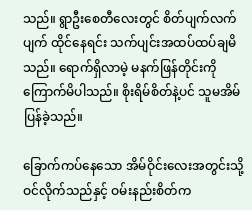သည်။ ရွာဦးစေတီလေးတွင် စိတ်ပျက်လက်ပျက် ထိုင်နေရင်း သက်ပျင်းအထပ်ထပ်ချမိသည်။ ရောက်ရှိလာမဲ့ မနက်ဖြန်တိုင်းကို ကြောက်မိပါသည်။ စိုးရိမ်စိတ်နဲ့ပင် သူမအိမ်ပြန်ခဲ့သည်။

ခြောက်ကပ်နေသော အိမ်ဝိုင်းလေးအတွင်းသို့ ဝင်လိုက်သည်နှင့် ဝမ်းနည်းစိတ်က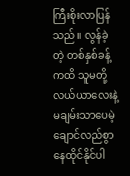ကြီးစိုးလာပြန်သည်။ လွန်ခဲ့တဲ့ တစ်နှစ်ခန့်ကထိ သူမတို့လယ်ယာလေးနဲ့ မချမ်းသာပေမဲ့ ချောင်လည်စွာ နေထိုင်နိုင်ပါ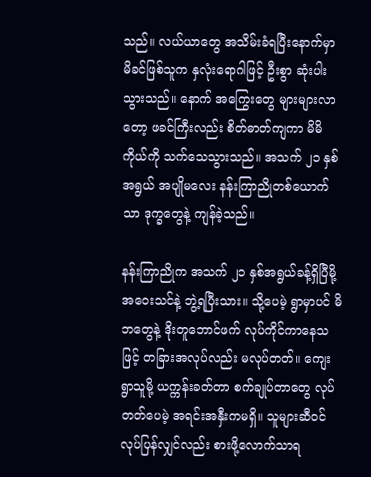သည်။ လယ်ယာတွေ အသိမ်းခံရပြီးနောက်မှာ မိခင်ဖြစ်သူက နှလုံးရောဂါဖြင့် ဦးစွာ ဆုံးပါးသွားသည်။ နောက် အကြွေးတွေ များများလာတော့ ဖခင်ကြီးလည်း စိတ်ဓာတ်ကျကာ မိမိကိုယ်ကို သက်သေသွားသည်။ အသက် ၂၁ နှစ်အရွယ် အပျိုမလေး နန်းကြာညိုတစ်ယောက်သာ ဒုက္ခတွေနဲ့ ကျန်ခဲ့သည်။

နန်းကြာညိုက အသက် ၂၁ နှစ်အရွယ်ခန့်ရှိပြီမို့ အဝေးသင်နဲ့ ဘွဲ့ရပြီးသား။ သို့ပေမဲ့ ရွာမှာပင် မိဘတွေနဲ့ ဒိုးတူဘောင်ဖက် လုပ်ကိုင်ကာနေသဖြင့် တခြားအလုပ်လည်း မလုပ်တတ်။ ကျေးရွာသူမို့ ယက္ကန်းခတ်တာ စက်ချုပ်တာတွေ လုပ်တတ်ပေမဲ့ အရင်းအနှီးကမရှိ။ သူများဆီဝင်လုပ်ပြန်လျှင်လည်း စားဖို့လောက်သာရ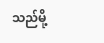သည်မို့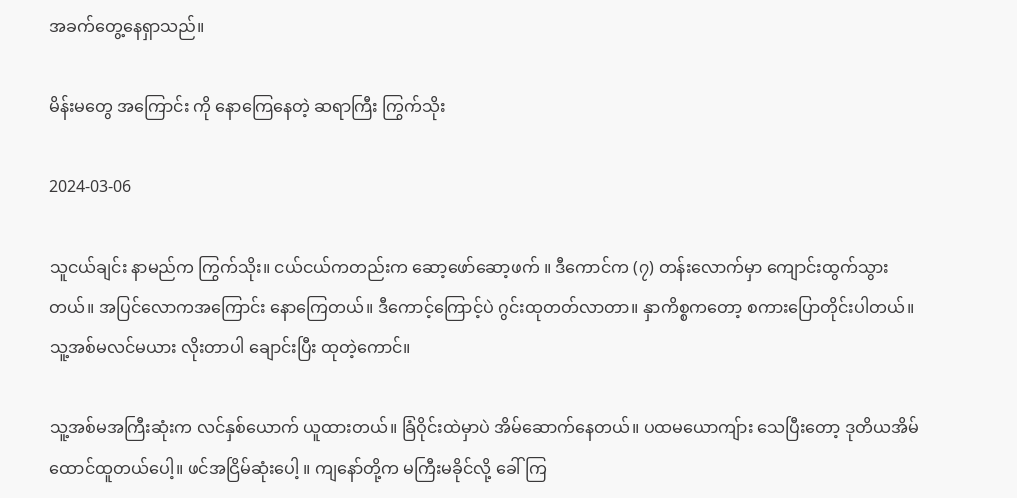အခက်တွေ့နေရှာသည်။

မိန်းမတွေ အကြောင်း ကို နောကြေနေတဲ့ ဆရာကြီး ကြွက်သိုး

2024-03-06

သူငယ်ချင်း နာမည်က ကြွက်သိုး။ ငယ်ငယ်ကတည်းက ဆော့ဖော်ဆော့ဖက် ။ ဒီကောင်က (၇) တန်းလောက်မှာ ကျောင်းထွက်သွားတယ်။ အပြင်လောကအကြောင်း နောကြေတယ်။ ဒီကောင့်ကြောင့်ပဲ ဂွင်းထုတတ်လာတာ။ နှာကိစ္စကတော့ စကားပြောတိုင်းပါတယ်။ သူ့အစ်မလင်မယား လိုးတာပါ ချောင်းပြီး ထုတဲ့ကောင်။

သူ့အစ်မအကြီးဆုံးက လင်နှစ်ယောက် ယူထားတယ်။ ခြံဝိုင်းထဲမှာပဲ အိမ်ဆောက်နေတယ်။ ပထမယောကျ်ား သေပြီးတော့ ဒုတိယအိမ်ထောင်ထူတယ်ပေါ့။ ဖင်အငြိမ်ဆုံးပေါ့ ။ ကျနော်တို့က မကြီးမခိုင်လို့ ခေါ်ကြ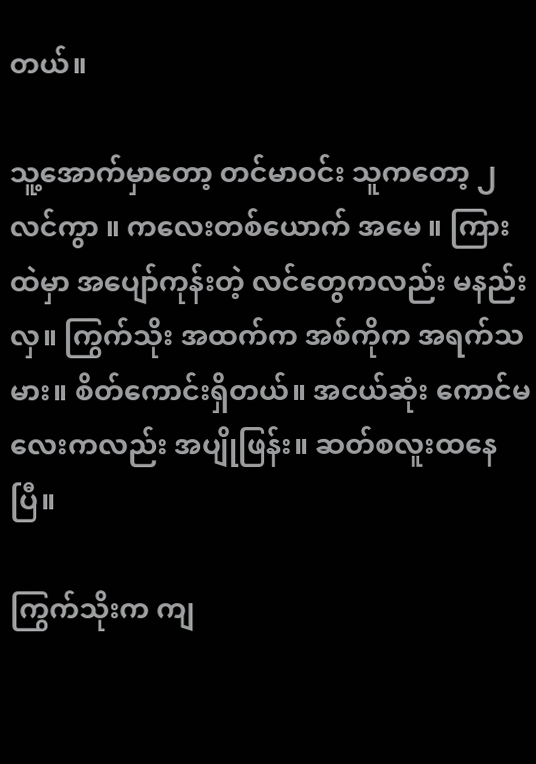တယ်။

သူ့အောက်မှာတော့ တင်မာဝင်း သူကတော့ ၂ လင်ကွာ ။ ကလေးတစ်ယောက် အမေ ။ ကြားထဲမှာ အပျော်ကုန်းတဲ့ လင်တွေကလည်း မနည်းလှ။ ကြွက်သိုး အထက်က အစ်ကိုက အရက်သမား။ စိတ်ကောင်းရှိတယ်။ အငယ်ဆုံး ကောင်မလေးကလည်း အပျိုဖြန်း။ ဆတ်စလူးထနေပြီ။

ကြွက်သိုးက ကျ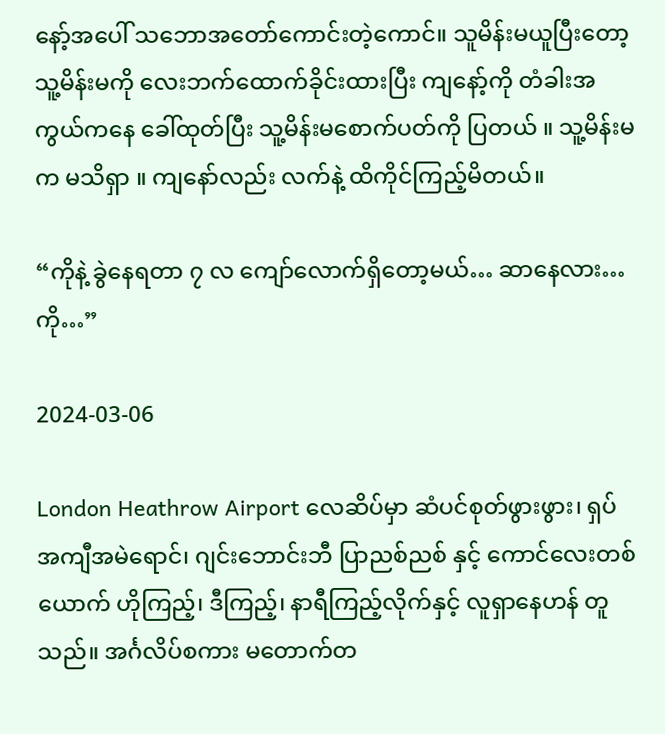နော့်အပေါ် သဘောအတော်ကောင်းတဲ့ကောင်။ သူမိန်းမယူပြီးတော့ သူ့မိန်းမကို လေးဘက်ထောက်ခိုင်းထားပြီး ကျနော့်ကို တံခါးအကွယ်ကနေ ခေါ်ထုတ်ပြီး သူ့မိန်းမစောက်ပတ်ကို ပြတယ် ။ သူ့မိန်းမက မသိရှာ ။ ကျနော်လည်း လက်နဲ့ ထိကိုင်ကြည့်မိတယ်။

“ကိုနဲ့ ခွဲနေရတာ ၇ လ ကျော်လောက်ရှိတော့မယ်… ဆာနေလား… ကို…”

2024-03-06

London Heathrow Airport လေဆိပ်မှာ ဆံပင်စုတ်ဖွားဖွား၊ ရှပ်အကျီအမဲရောင်၊ ဂျင်းဘောင်းဘီ ပြာညစ်ညစ် နှင့် ကောင်လေးတစ်ယောက် ဟိုကြည့်၊ ဒီကြည့်၊ နာရီကြည့်လိုက်နှင့် လူရှာနေဟန် တူသည်။ အင်္ဂလိပ်စကား မတောက်တ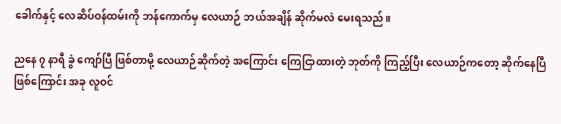ခေါက်နှင့် လေဆိပ်ဝန်ထမ်းကို ဘန်ကောက်မှ လေယာဉ် ဘယ်အချိန် ဆိုက်မလဲ မေးရသည်။

ညနေ ၇ နာရီ ခွဲ ကျော်ပြီ ဖြစ်တာမို့ လေယာဉ်ဆိုက်တဲ့ အကြောင်း ကြေငြာထားတဲ့ ဘုတ်ကို ကြည့်ပြီး လေယာဉ်ကတော့ ဆိုက်နေပြီ ဖြစ်ကြောင်း အခု လူဝင်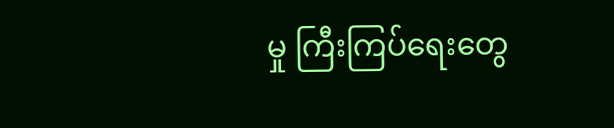မှု ကြီးကြပ်ရေးတွေ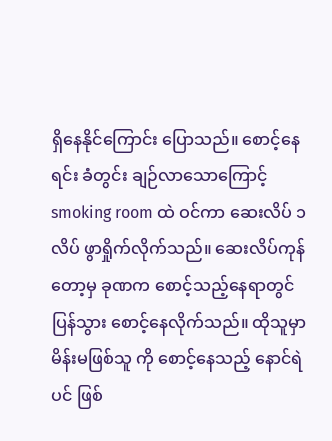ရှိနေနိုင်ကြောင်း ပြောသည်။ စောင့်နေရင်း ခံတွင်း ချဉ်လာသောကြောင့် smoking room ထဲ ဝင်ကာ ဆေးလိပ် ၁ လိပ် ဖွာရှိုက်လိုက်သည်။ ဆေးလိပ်ကုန်တော့မှ ခုဏက စောင့်သည့်နေရာတွင် ပြန်သွား စောင့်နေလိုက်သည်။ ထိုသူမှာ မိန်းမဖြစ်သူ ကို စောင့်နေသည့် နောင်ရဲ ပင် ဖြစ်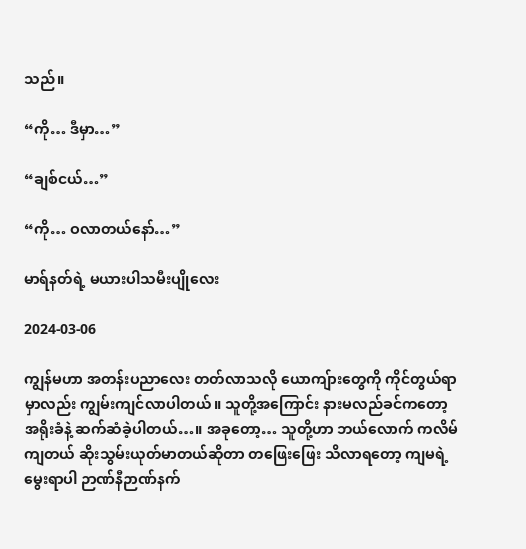သည်။

“ကို… ဒီမှာ…”

“ချစ်ငယ်…”

“ကို… ဝလာတယ်နော်…”

မာရ်နတ်ရဲ့ မယားပါသမီးပျိုလေး

2024-03-06

ကျွန်မဟာ အတန်းပညာလေး တတ်လာသလို ယောကျ်ားတွေကို ကိုင်တွယ်ရာမှာလည်း ကျွမ်းကျင်လာပါတယ်။ သူတို့အကြောင်း နားမလည်ခင်ကတော့ အရိုးခံနဲ့ ဆက်ဆံခဲ့ပါတယ်…။ အခုတော့… သူတို့ဟာ ဘယ်လောက် ကလိမ်ကျတယ် ဆိုးသွမ်းယုတ်မာတယ်ဆိုတာ တဖြေးဖြေး သိလာရတော့ ကျမရဲ့ မွေးရာပါ ဉာဏ်နီဉာဏ်နက်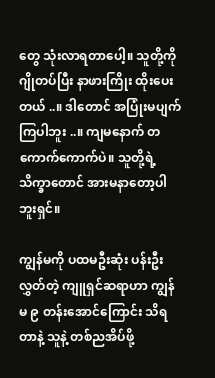တွေ သုံးလာရတာပေါ့။ သူတို့ကို ဂျိုတပ်ပြီး နာဖားကြိုး ထိုးပေးတယ် ..။ ဒါတောင် အပြုံးမပျက်ကြပါဘူး ..။ ကျမနောက် တကောက်ကောက်ပဲ။ သူတို့ရဲ့ သိက္ခာတောင် အားမနာတော့ပါဘူးရှင်။

ကျွန်မကို ပထမဦးဆုံး ပန်းဦးလွှတ်တဲ့ ကျူရှင်ဆရာဟာ ကျွန်မ ၉ တန်းအောင်ကြောင်း သိရတာနဲ့ သူနဲ့ တစ်ညအိပ်ဖို့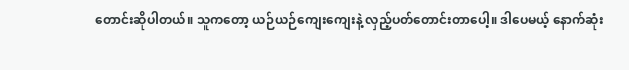တောင်းဆိုပါတယ်။ သူကတော့ ယဉ်ယဉ်ကျေးကျေးနဲ့ လှည့်ပတ်တောင်းတာပေါ့။ ဒါပေမယ့် နောက်ဆုံး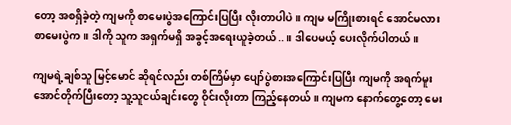တော့ အစရှိခဲ့တဲ့ ကျမကို စာမေးပွဲအကြောင်းပြပြီး လိုးတာပါပဲ။ ကျမ မကြိုးစားရင် အောင်မလား စာမေးပွဲက။ ဒါကို သူက အရှက်မရှိ အခွင့်အရေးယူခဲ့တယ်..။ ဒါပေမယ့် ပေးလိုက်ပါတယ်။

ကျမရဲ့ချစ်သူ မြင့်မောင် ဆိုရင်လည်း တစ်ကြိမ်မှာ ပျော်ပွဲစားအကြောင်းပြပြီး ကျမကို အရက်မူးအောင်တိုက်ပြီးတော့ သူ့သူငယ်ချင်းတွေ ဝိုင်းလိုးတာ ကြည့်နေတယ်။ ကျမက နောက်တွေ့တော့ မေး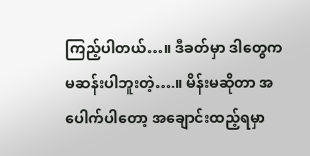ကြည့်ပါတယ်…။ ဒီခတ်မှာ ဒါတွေက မဆန်းပါဘူးတဲ့….။ မိန်းမဆိုတာ အပေါက်ပါတော့ အချောင်းထည့်ရမှာ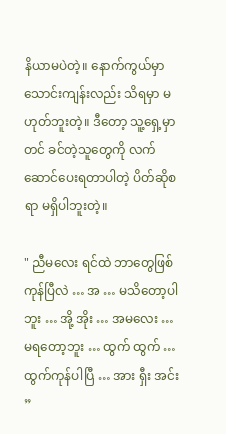နိယာမပဲတဲ့။ နောက်ကွယ်မှာ သောင်းကျန်းလည်း သိရမှာ မဟုတ်ဘူးတဲ့။ ဒီတော့ သူ့ရှေ့မှာတင် ခင်တဲ့သူတွေကို လက်ဆောင်ပေးရတာပါတဲ့ ပိတ်ဆိုစရာ မရှိပါဘူးတဲ့။

" ညီမလေး ရင်ထဲ ဘာတွေဖြစ်ကုန်ပြီလဲ … အ … မသိတော့ပါဘူး … အို့ အိုး … အမလေး … မရတော့ဘူး … ထွက် ထွက် … ထွက်ကုန်ပါပြီ … အား ရှီး အင်း ”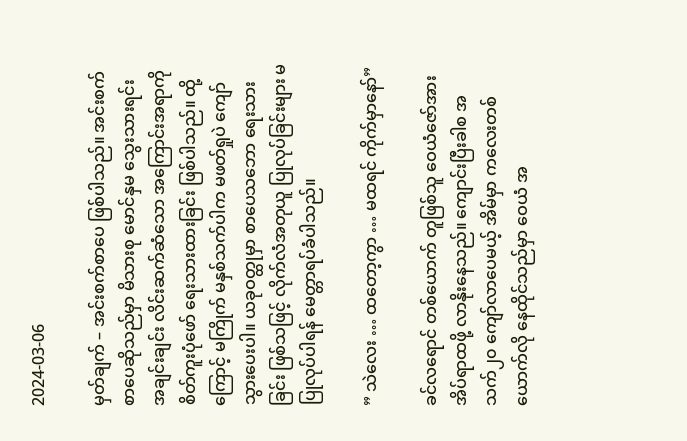2024-03-06

မှတ်ချက် – အင်းစက်စာပေ ဖြစ်ပါသည်။ အင်းစက်စာပေဆိုသည်မှာ မိသားစု မောင်နှမ သွေးသားရင်း အချင်းချင်း လိင်းဆက်ဆံသော အကြောင်းအရာကို စိတ်ကူးပုံဖော် ရေးသားထားခြင်း ဖြစ်ပါသည်။ ထို့ကြောင့် မကြိုက် မနှစ်သက်ပါက မဖတ်ရှုပဲ ကျော်သွားပေးပါ။ ယခုဝတ္ထုမှာ စာပေသဘော ရေးသားခြင်း ဖြစ်သဖြင့် လိုက်လံအတုယူ ပြုလုပ်ခြင်းများ မပြုလုပ်ပါရန် မေတ္တာရပ်ခံပါသည်။

” သဲလေး … ထတော့ကွာ … မထရင် ကိုက်မှာနော်”

ခင်လရောင် တစ်ယောက် တူဖြစ်သူ ဝေယံဇော်အား အိပ်ရာထဖို့ လာနိုးနေသည်။ ကျောင်းပြီးခါစ အသက်၂၀ ကျော်လာပေမယ့် အိမ်မှာ ကလေးတစ်ယောက်လို နေထိုင်သည်မှာ ဝေယံ အ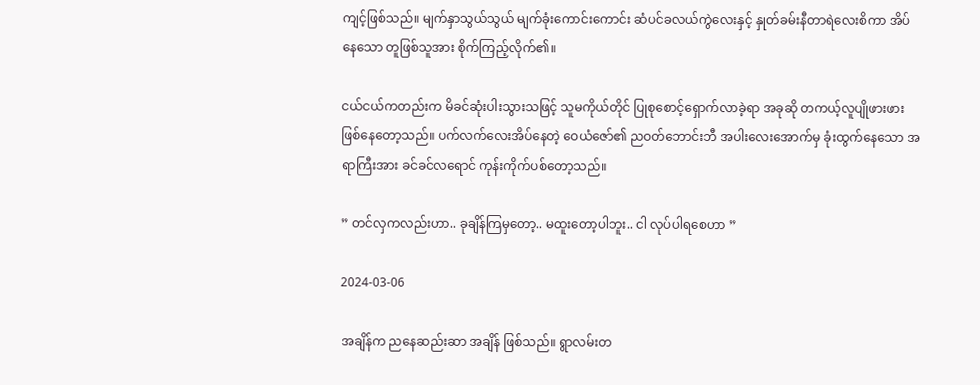ကျင့်ဖြစ်သည်။ မျက်နှာသွယ်သွယ် မျက်ခုံးကောင်းကောင်း ဆံပင်ခလယ်ကွဲလေးနှင့် နှုတ်ခမ်းနီတာရဲလေးစိကာ အိပ်နေသော တူဖြစ်သူအား စိုက်ကြည့်လိုက်၏။

ငယ်ငယ်ကတည်းက မိခင်ဆုံးပါးသွားသဖြင့် သူမကိုယ်တိုင် ပြုစုစောင့်ရှောက်လာခဲ့ရာ အခုဆို တကယ့်လူပျိုဖားဖား ဖြစ်နေတော့သည်။ ပက်လက်လေးအိပ်နေတဲ့ ဝေယံဇော်၏ ညဝတ်ဘောင်းဘီ အပါးလေးအောက်မှ ခုံးထွက်နေသော အရာကြီးအား ခင်ခင်လရောင် ကုန်းကိုက်ပစ်တော့သည်။

” တင်လှကလည်းဟာ.. ခုချိန်ကြမှတော့.. မထူးတော့ပါဘူး.. ငါ လုပ်ပါရစေဟာ ”

2024-03-06

အချိန်က ညနေဆည်းဆာ အချိန် ဖြစ်သည်။ ရွာလမ်းတ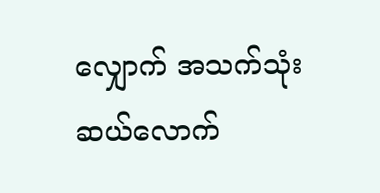လျှောက် အသက်သုံးဆယ်လောက်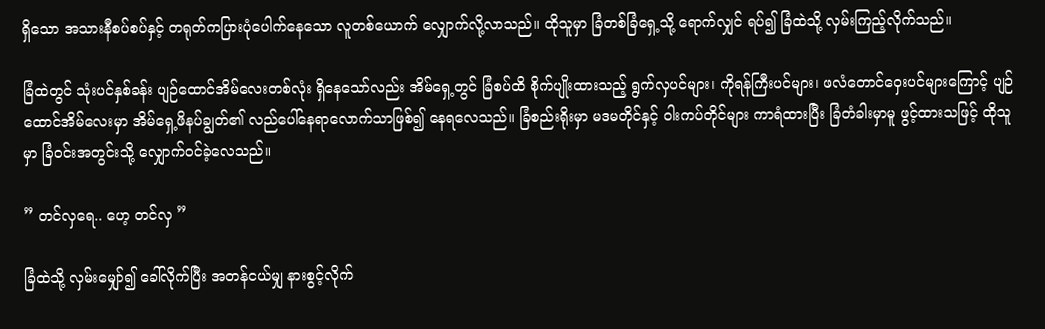ရှိသော အသားနီစပ်စပ်နှင့် တရုတ်ကပြားပုံပေါက်နေသော လူတစ်ယောက် လျှောက်လို့လာသည်။ ထိုသူမှာ ခြံတစ်ခြံရှေ့သို့ ရောက်လျှင် ရပ်၍ ခြံထဲသို့ လှမ်းကြည့်လိုက်သည်။

ခြံထဲတွင် သုံးပင်နှစ်ခန်း ပျဉ်ထောင်အိမ်လေးတစ်လုံး ရှိနေသော်လည်း အိမ်ရှေ့တွင် ခြံစပ်ထိ စိုက်ပျိုးထားသည့် ရွက်လှပင်များ၊ ကိုရန်ကြီးပင်များ၊ ဖလံတောင်ဝှေးပင်များကြောင့် ပျဉ်ထောင်အိမ်လေးမှာ အိမ်ရှေ့ဖိနပ်ချွတ်၏ လည်ပေါ်နေရာလောက်သာဖြစ်၍ နေရလေသည်။ ခြံစည်းရိုးမှာ မဒမတိုင်နှင့် ဝါးကပ်တိုင်များ ကာရံထားပြီး ခြံတံခါးမှာမူ ဖွင့်ထားသဖြင့် ထိုသူမှာ ခြံဝင်းအတွင်းသို့ လျှောက်ဝင်ခဲ့လေသည်။

” တင်လှရေ.. ဟေ့ တင်လှ ”

ခြံထဲသို့ လှမ်းမျှော်၍ ခေါ်လိုက်ပြီး အတန်ငယ်မျှ နားစွင့်လိုက်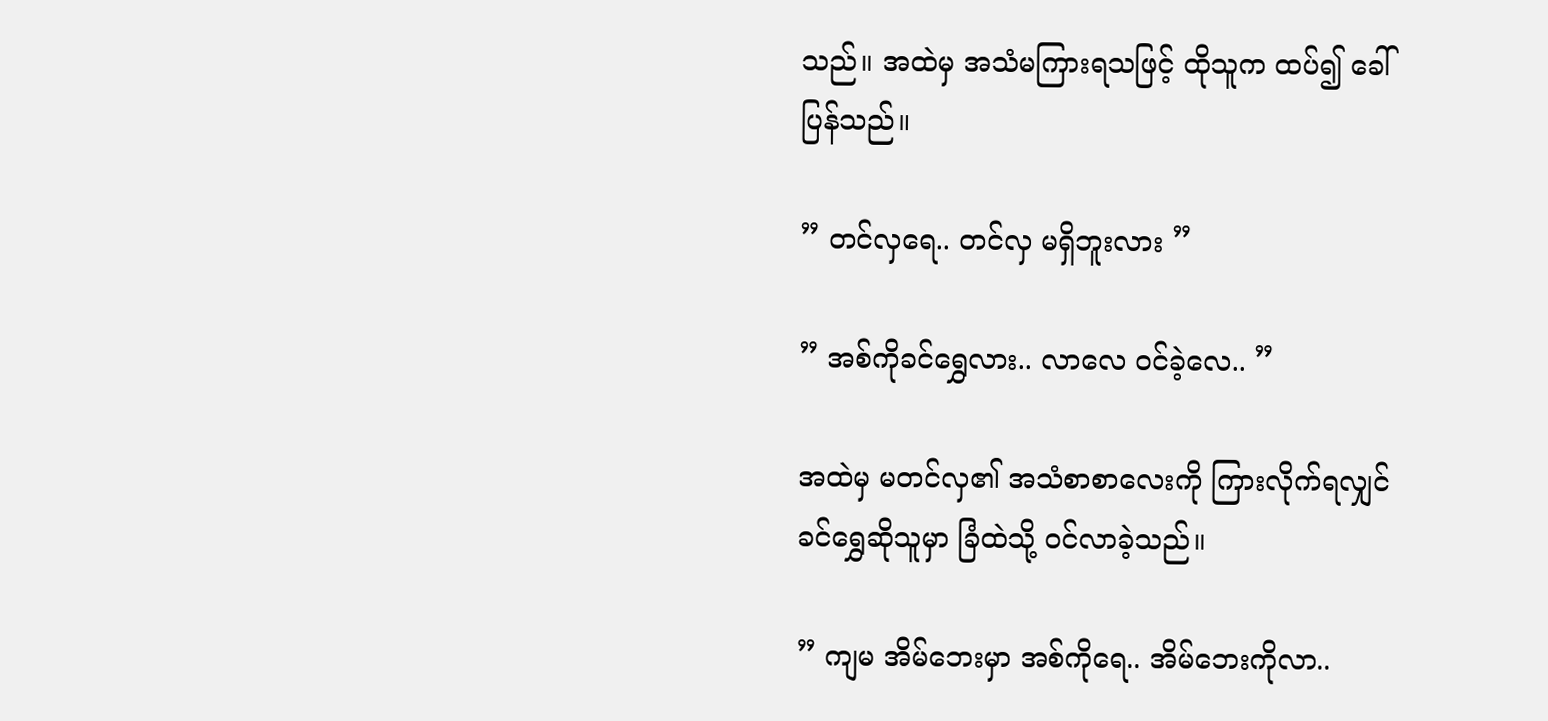သည်။ အထဲမှ အသံမကြားရသဖြင့် ထိုသူက ထပ်၍ ခေါ်ပြန်သည်။

” တင်လှရေ.. တင်လှ မရှိဘူးလား ”

” အစ်ကိုခင်ရွှေလား.. လာလေ ဝင်ခဲ့လေ.. ”

အထဲမှ မတင်လှ၏ အသံစာစာလေးကို ကြားလိုက်ရလျှင် ခင်ရွှေဆိုသူမှာ ခြံထဲသို့ ဝင်လာခဲ့သည်။

” ကျမ အိမ်ဘေးမှာ အစ်ကိုရေ.. အိမ်ဘေးကိုလာ..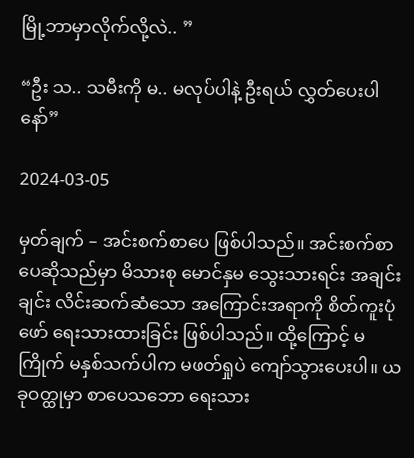မြို့ဘာမှာလိုက်လို့လဲ.. ”

“ဦး သ.. သမီးကို မ.. မလုပ်ပါနဲ့ ဦးရယ် လွှတ်ပေးပါနော်”

2024-03-05

မှတ်ချက် – အင်းစက်စာပေ ဖြစ်ပါသည်။ အင်းစက်စာပေဆိုသည်မှာ မိသားစု မောင်နှမ သွေးသားရင်း အချင်းချင်း လိင်းဆက်ဆံသော အကြောင်းအရာကို စိတ်ကူးပုံဖော် ရေးသားထားခြင်း ဖြစ်ပါသည်။ ထို့ကြောင့် မကြိုက် မနှစ်သက်ပါက မဖတ်ရှုပဲ ကျော်သွားပေးပါ။ ယခုဝတ္ထုမှာ စာပေသဘော ရေးသား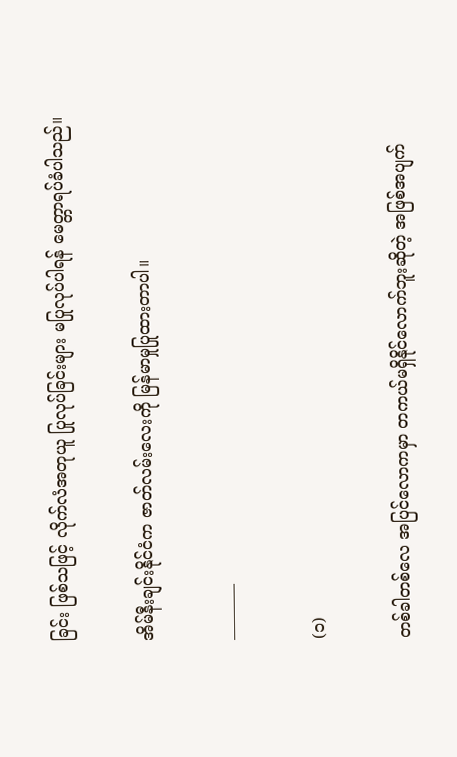ခြင်း ဖြစ်သဖြင့် လိုက်လံအတုယူ ပြုလုပ်ခြင်းများ မပြုလုပ်ပါရန် မေတ္တာရပ်ခံပါသည်။

အိမ်နီးချင်းနိုင်ငံက ဇာတ်လမ်းလေးကို မြန်မာမှုပြုထားတာပါ။

———–

(၁)

တစ်ခါတစ်လေ အပြင်လောကမှာ တကယ်မရှိနိုင်လောက်ဘူးဆိုတဲ့ အဖြစ်အပျက်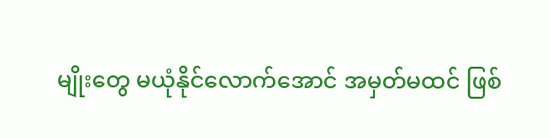မျိုးတွေ မယုံနိုင်လောက်အောင် အမှတ်မထင် ဖြစ်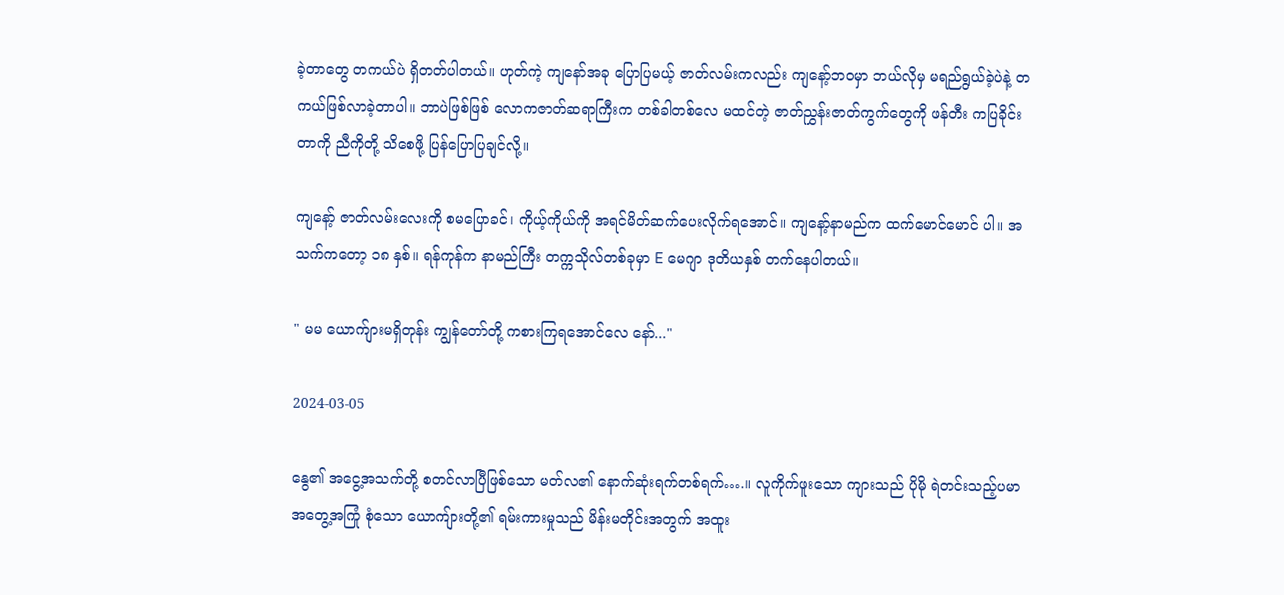ခဲ့တာတွေ တကယ်ပဲ ရှိတတ်ပါတယ်။ ဟုတ်ကဲ့ ကျနော်အခု ပြောပြမယ့် ဇာတ်လမ်းကလည်း ကျနော့်ဘဝမှာ ဘယ်လိုမှ မရည်ရွယ်ခဲ့ပဲနဲ့ တကယ်ဖြစ်လာခဲ့တာပါ။ ဘာပဲဖြစ်ဖြစ် လောကဇာတ်ဆရာကြီးက တစ်ခါတစ်လေ မထင်တဲ့ ဇာတ်ညွှန်းဇာတ်ကွက်တွေကို ဖန်တီး ကပြခိုင်းတာကို ညီကိုတို့ သိစေဖို့ ပြန်ပြောပြချင်လို့။

ကျနော့် ဇာတ်လမ်းလေးကို စမပြောခင်၊ ကိုယ့်ကိုယ်ကို အရင်မိတ်ဆက်ပေးလိုက်ရအောင်။ ကျနော့်နာမည်က ထက်မောင်မောင် ပါ။ အသက်ကတော့ ၁၈ နှစ်။ ရန်ကုန်က နာမည်ကြီး တက္ကသိုလ်တစ်ခုမှာ E မေဂျာ ဒုတိယနှစ် တက်နေပါတယ်။

" မမ ယောက်ျားမရှိတုန်း ကျွန်တော်တို့ ကစားကြရအောင်လေ နော်..."

2024-03-05

နွေ၏ အငွေ့အသက်တို့ စတင်လာပြီဖြစ်သော မတ်လ၏ နောက်ဆုံးရက်တစ်ရက်….။ လူကိုက်ဖူးသော ကျားသည် ပိုမို ရဲတင်းသည့်ပမာ အတွေ့အကြုံ စုံသော ယောကျ်ားတို့၏ ရမ်းကားမှုသည် မိန်းမတိုင်းအတွက် အထူး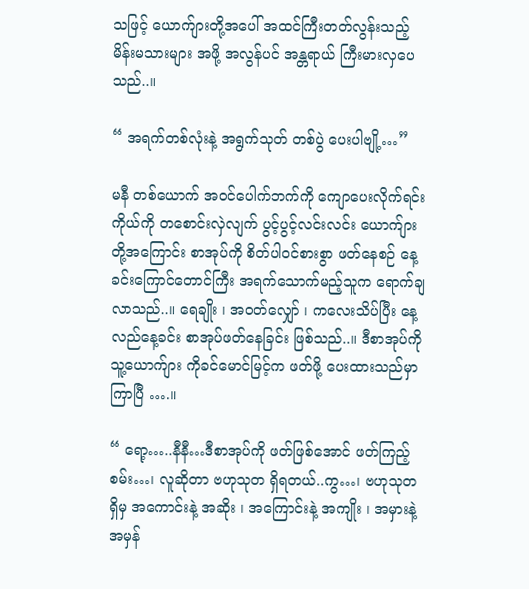သဖြင့် ယောက်ျားတို့အပေါ် အထင်ကြီးတတ်လွန်းသည့် မိန်းမသားများ အဖို့ အလွန်ပင် အန္တရာယ် ကြီးမားလှပေသည်..။

“ အရက်တစ်လုံးနဲ့ အရွက်သုတ် တစ်ပွဲ ပေးပါဗျို့…”

မနီ တစ်ယောက် အဝင်ပေါက်ဘက်ကို ကျောပေးလိုက်ရင်း ကိုယ်ကို တစောင်းလှဲလျက် ပွင့်ပွင့်လင်းလင်း ယောက်ျားတို့အကြောင်း စာအုပ်ကို စိတ်ပါဝင်စားစွာ ဖတ်နေစဉ် နေ့ခင်းကြောင်တောင်ကြီး အရက်သောက်မည့်သူက ရောက်ချလာသည်..။ ရေချိုး ၊ အဝတ်လျှော် ၊ ကလေးသိပ်ပြီး နေ့လည်နေ့ခင်း စာအုပ်ဖတ်နေခြင်း ဖြစ်သည်..။ ဒီစာအုပ်ကို သူ့ယောက်ျား ကိုခင်မောင်မြင့်က ဖတ်ဖို့ ပေးထားသည်မှာ ကြာပြီ ….။

“ ရော့…..နီနီ…ဒီစာအုပ်ကို ဖတ်ဖြစ်အောင် ဖတ်ကြည့်စမ်း…၊ လူဆိုတာ ဗဟုသုတ ရှိရတယ်..ကွ…၊ ဗဟုသုတ ရှိမှ အကောင်းနဲ့ အဆိုး ၊ အကြောင်းနဲ့ အကျိုး ၊ အမှားနဲ့ အမှန်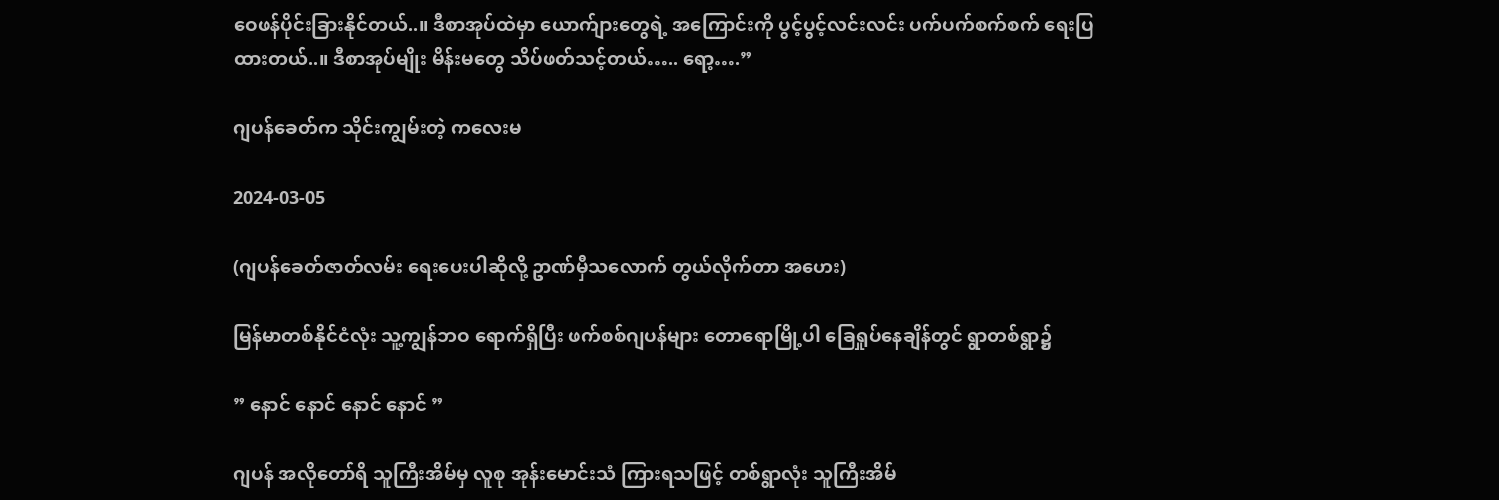ဝေဖန်ပိုင်းခြားနိုင်တယ်..။ ဒီစာအုပ်ထဲမှာ ယောက်ျားတွေရဲ့ အကြောင်းကို ပွင့်ပွင့်လင်းလင်း ပက်ပက်စက်စက် ရေးပြထားတယ်..။ ဒီစာအုပ်မျိုး မိန်းမတွေ သိပ်ဖတ်သင့်တယ်….. ရော့….”

ဂျပန်ခေတ်က သိုင်းကျွမ်းတဲ့ ကလေးမ

2024-03-05

(ဂျပန်ခေတ်ဇာတ်လမ်း ရေးပေးပါဆိုလို့ ဥာဏ်မှီသလောက် တွယ်လိုက်တာ အဟေး)

မြန်မာတစ်နိုင်ငံလုံး သူ့ကျွန်ဘဝ ရောက်ရှိပြီး ဖက်စစ်ဂျပန်များ တောရောမြို့ပါ ခြေရှုပ်နေချိန်တွင် ရွာတစ်ရွာ၌

” နောင် နောင် နောင် နောင် ”

ဂျပန် အလိုတော်ရိ သူကြီးအိမ်မှ လူစု အုန်းမောင်းသံ ကြားရသဖြင့် တစ်ရွာလုံး သူကြီးအိမ်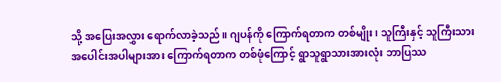သို့ အပြေးအလွှား ရောက်လာခဲ့သည်။ ဂျပန်ကို ကြောက်ရတာက တစ်မျိုး၊ သူကြီးနှင့် သူကြီးသား အပေါင်းအပါများအား ကြောက်ရတာက တစ်ဖုံကြောင့် ရွာသူရွာသားအားလုံး ဘာပြဿ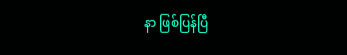နာ ဖြစ်ပြန်ပြီ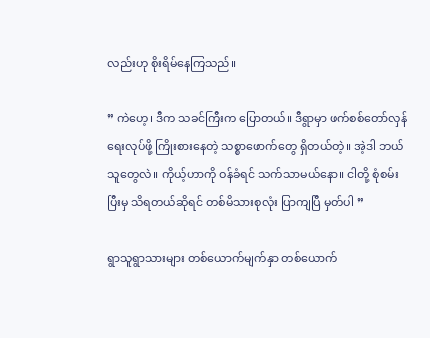လည်းဟု စိုးရိမ်နေကြသည်။

” ကဲဟေ့၊ ဒီက သခင်ကြီးက ပြောတယ်။ ဒီရွာမှာ ဖက်စစ်တော်လှန်ရေးလုပ်ဖို့ ကြိုးစားနေတဲ့ သစ္စာဖောက်တွေ ရှိတယ်တဲ့။ အဲ့ဒါ ဘယ်သူတွေလဲ။ ကိုယ့်ဟာကို ဝန်ခံရင် သက်သာမယ်နော။ ငါတို့ စုံစမ်းပြီးမှ သိရတယ်ဆိုရင် တစ်မိသားစုလုံး ပြာကျပြီ မှတ်ပါ ”

ရွာသူရွာသားများ တစ်ယောက်မျက်နှာ တစ်ယောက်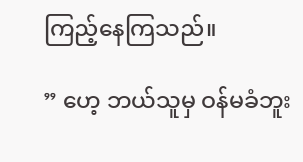ကြည့်နေကြသည်။

” ဟေ့ ဘယ်သူမှ ဝန်မခံဘူး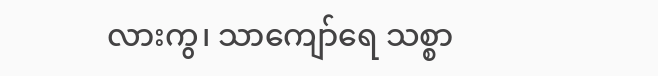လားကွ၊ သာကျော်ရေ သစ္စာ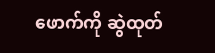ဖောက်ကို ဆွဲထုတ်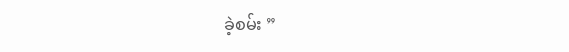ခဲ့စမ်း ”